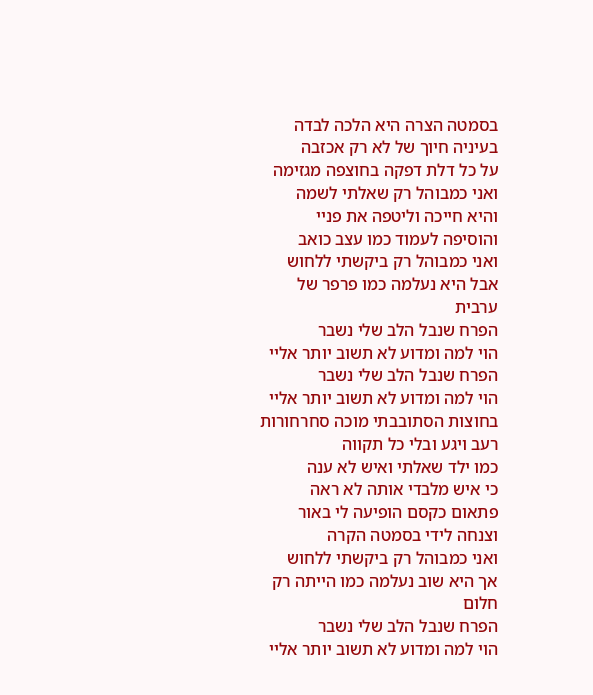בסמטה הצרה היא הלכה לבדה
בעיניה חיוך של לא רק אכזבה
על כל דלת דפקה בחוצפה מגזימה
ואני כמבוהל רק שאלתי לשמה
והיא חייכה וליטפה את פניי
והוסיפה לעמוד כמו עצב כואב
ואני כמבוהל רק ביקשתי ללחוש
אבל היא נעלמה כמו פרפר של ערבית
הפרח שנבל הלב שלי נשבר
הוי למה ומדוע לא תשוב יותר אליי
הפרח שנבל הלב שלי נשבר
הוי למה ומדוע לא תשוב יותר אליי
בחוצות הסתובבתי מוכה סחרחורות
רעב ויגע ובלי כל תקווה
כמו ילד שאלתי ואיש לא ענה
כי איש מלבדי אותה לא ראה
פתאום כקסם הופיעה לי באור
וצנחה לידי בסמטה הקרה
ואני כמבוהל רק ביקשתי ללחוש
אך היא שוב נעלמה כמו הייתה רק חלום
הפרח שנבל הלב שלי נשבר
הוי למה ומדוע לא תשוב יותר אליי